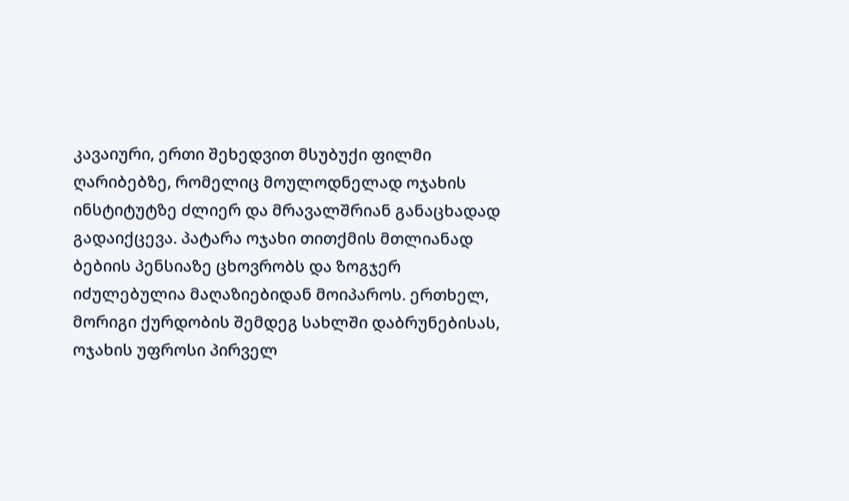კავაიური, ერთი შეხედვით მსუბუქი ფილმი ღარიბებზე, რომელიც მოულოდნელად ოჯახის ინსტიტუტზე ძლიერ და მრავალშრიან განაცხადად გადაიქცევა. პატარა ოჯახი თითქმის მთლიანად ბებიის პენსიაზე ცხოვრობს და ზოგჯერ იძულებულია მაღაზიებიდან მოიპაროს. ერთხელ, მორიგი ქურდობის შემდეგ სახლში დაბრუნებისას, ოჯახის უფროსი პირველ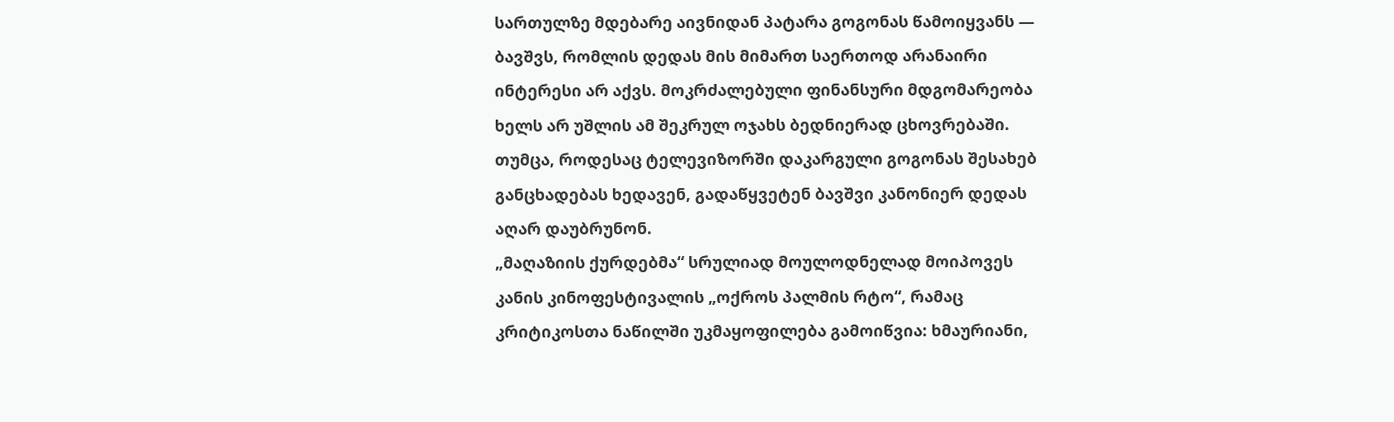სართულზე მდებარე აივნიდან პატარა გოგონას წამოიყვანს — ბავშვს, რომლის დედას მის მიმართ საერთოდ არანაირი ინტერესი არ აქვს. მოკრძალებული ფინანსური მდგომარეობა ხელს არ უშლის ამ შეკრულ ოჯახს ბედნიერად ცხოვრებაში. თუმცა, როდესაც ტელევიზორში დაკარგული გოგონას შესახებ განცხადებას ხედავენ, გადაწყვეტენ ბავშვი კანონიერ დედას აღარ დაუბრუნონ.
„მაღაზიის ქურდებმა“ სრულიად მოულოდნელად მოიპოვეს კანის კინოფესტივალის „ოქროს პალმის რტო“, რამაც კრიტიკოსთა ნაწილში უკმაყოფილება გამოიწვია: ხმაურიანი,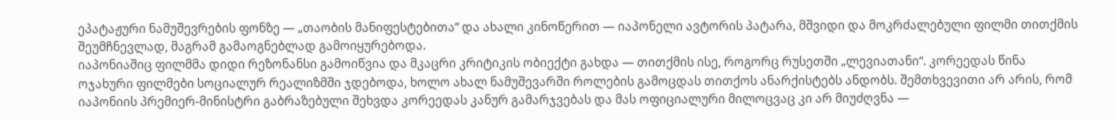ეპატაჟური ნამუშევრების ფონზე — „თაობის მანიფესტებითა“ და ახალი კინოწერით — იაპონელი ავტორის პატარა, მშვიდი და მოკრძალებული ფილმი თითქმის შეუმჩნევლად, მაგრამ გამაოგნებლად გამოიყურებოდა.
იაპონიაშიც ფილმმა დიდი რეზონანსი გამოიწვია და მკაცრი კრიტიკის ობიექტი გახდა — თითქმის ისე, როგორც რუსეთში „ლევიათანი“. კორეედას წინა ოჯახური ფილმები სოციალურ რეალიზმში ჯდებოდა, ხოლო ახალ ნამუშევარში როლების გამოცდას თითქოს ანარქისტებს ანდობს. შემთხვევითი არ არის, რომ იაპონიის პრემიერ-მინისტრი გაბრაზებული შეხვდა კორეედას კანურ გამარჯვებას და მას ოფიციალური მილოცვაც კი არ მიუძღვნა —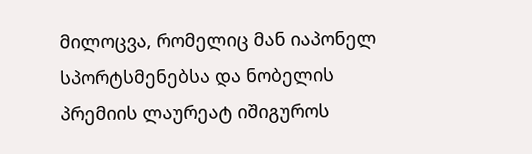მილოცვა, რომელიც მან იაპონელ სპორტსმენებსა და ნობელის პრემიის ლაურეატ იშიგუროს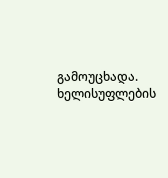გამოუცხადა. ხელისუფლების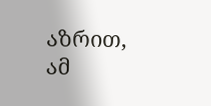აზრით, ამ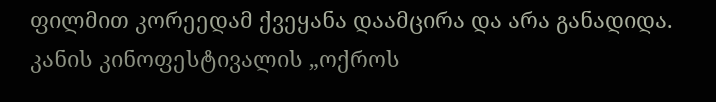ფილმით კორეედამ ქვეყანა დაამცირა და არა განადიდა.
კანის კინოფესტივალის „ოქროს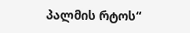პალმის რტოს“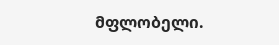მფლობელი.